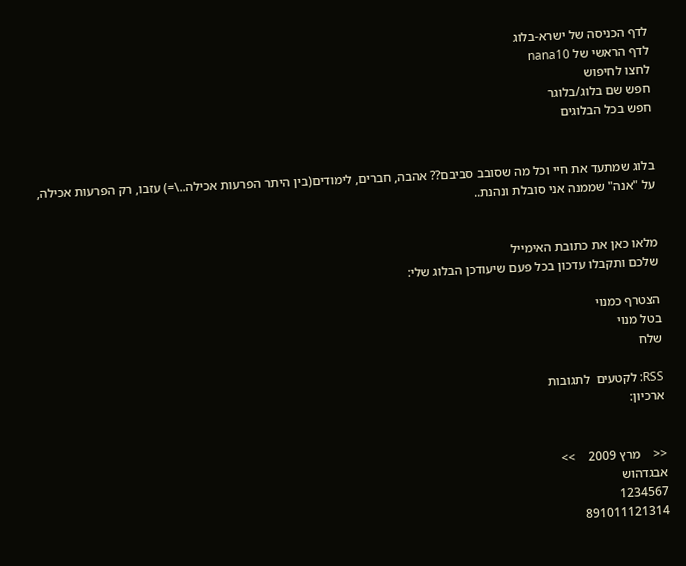לדף הכניסה של ישרא-בלוג
לדף הראשי של nana10
לחצו לחיפוש
חפש שם בלוג/בלוגר
חפש בכל הבלוגים


בלוג שמתעד את חיי וכל מה שסובב סביבם?? אהבה, חברים, לימודים(בין היתר הפרעות אכילה..\=) עזבו, רק הפרעות אכילה, על "אנה" שממנה אני סובלת ונהנת..


מלאו כאן את כתובת האימייל
שלכם ותקבלו עדכון בכל פעם שיעודכן הבלוג שלי:

הצטרף כמנוי
בטל מנוי
שלח

RSS: לקטעים  לתגובות
ארכיון:


<<    מרץ 2009    >>
אבגדהוש
1234567
891011121314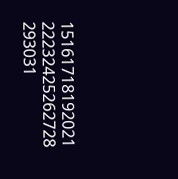15161718192021
22232425262728
293031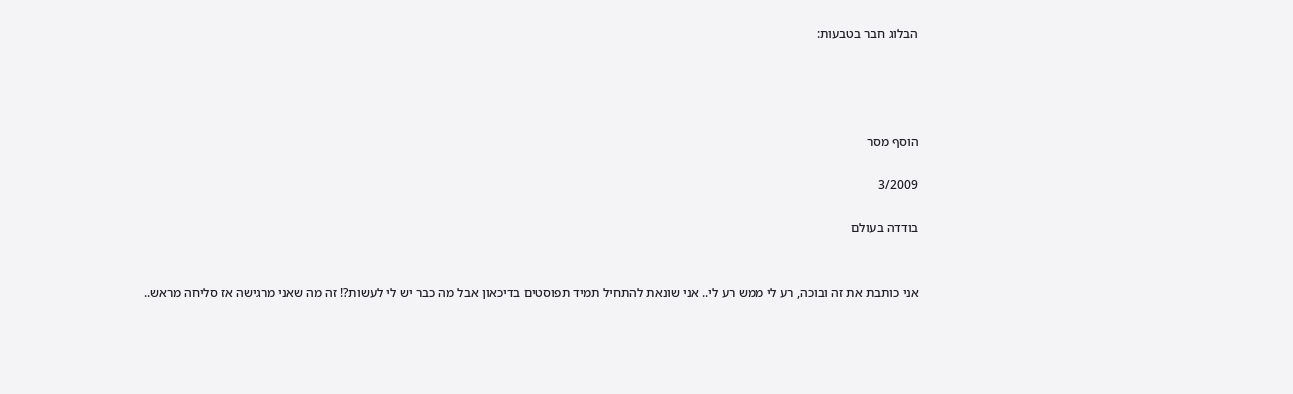הבלוג חבר בטבעות:




הוסף מסר

3/2009

בודדה בעולם


אני כותבת את זה ובוכה, רע לי ממש רע לי.. אני שונאת להתחיל תמיד תפוסטים בדיכאון אבל מה כבר יש לי לעשות?! זה מה שאני מרגישה אז סליחה מראש..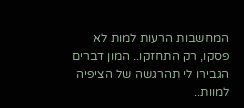המחשבות הרעות למות לא פסקו, רק התחזקו.. המון דברים הגבירו לי תהרגשה של הציפיה למוות..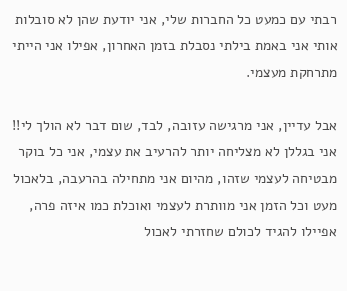רבתי עם כמעט כל החברות שלי, אני יודעת שהן לא סובלות אותי אני באמת בילתי נסבלת בזמן האחרון, אפילו אני הייתי מתרחקת מעצמי.

אבל עדיין, אני מרגישה עזובה, לבד, שום דבר לא הולך לי!! אני בגללן לא מצליחה יותר להרעיב את עצמי, אני כל בוקר מבטיחה לעצמי שזהו, מהיום אני מתחילה בהרעבה, בלאכול מעט וכל הזמן אני מוותרת לעצמי ואוכלת כמו איזה פרה, אפיילו להגיד לכולם שחזרתי לאכול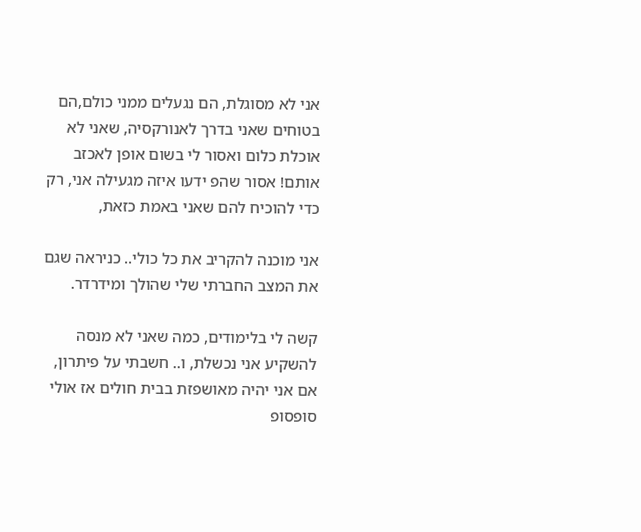אני לא מסוגלת, הם נגעלים ממני כולם,הם בטוחים שאני בדרך לאנורקסיה, שאני לא אוכלת כלום ואסור לי בשום אופן לאכזב אותם! אסור שהפ ידעו איזה מגעילה אני, רק כדי להוכיח להם שאני באמת כזאת,

אני מוכנה להקריב את כל כולי.. כניראה שגם את המצב החברתי שלי שהולך ומידרדר.

קשה לי בלימודים, כמה שאני לא מנסה להשקיע אני נכשלת, ו.. חשבתי על פיתרון, אם אני יהיה מאושפזת בבית חולים אז אולי סופסופ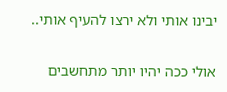יבינו אותי ולא ירצו להעיף אותי..

אולי ככה יהיו יותר מתחשבים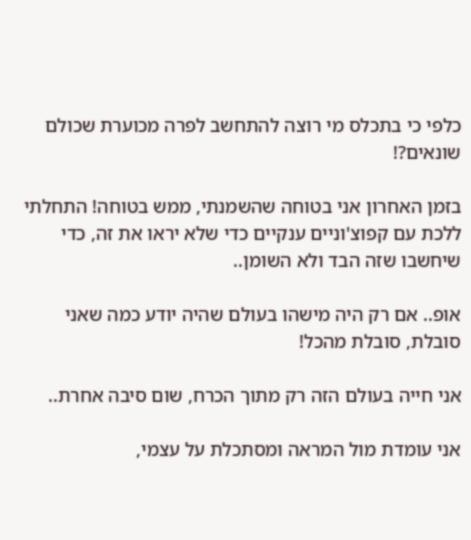כלפי כי בתכלס מי רוצה להתחשב לפרה מכוערת שכולם שונאים?!

בזמן האחרון אני בטוחה שהשמנתי, ממש בטוחה! התחלתי ללכת עם קפוצ'וניים ענקיים כדי שלא יראו את זה, כדי שיחשבו שזה הבד ולא השומן..

אופ.. אם רק היה מישהו בעולם שהיה יודע כמה שאני סובלת, סובלת מהכל!

אני חייה בעולם הזה רק מתוך הכרח, שום סיבה אחרת..

אני עומדת מול המראה ומסתכלת על עצמי,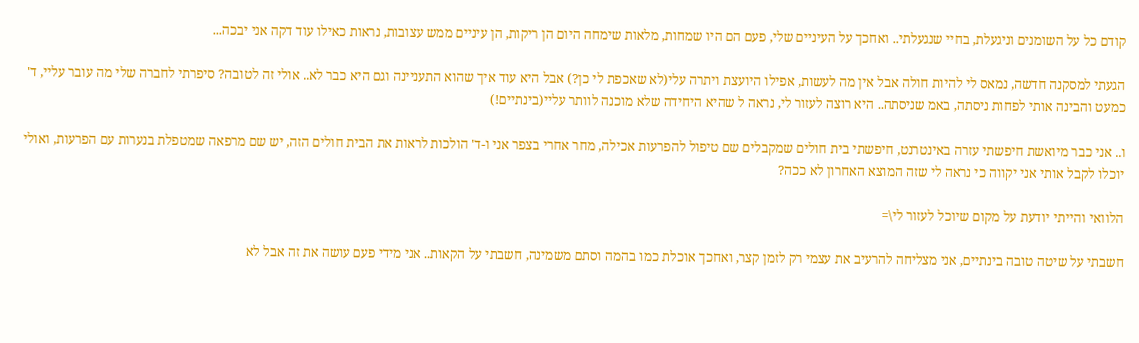קודם כל על השומנים וניגעלת, בחיי שנגעלתי.. ואחכך על העיניים שלי, פעם הם היו שמחות, מלאות שימחה היום הן ריקות, הן עיניים ממש עצובות, נראות כאילו עוד דקה אני יבכה...

הגעתי למסקנה חדשה, נמאס לי להיות חולה אבל אין מה לעשות, אפילו היועצת ויתרה עלי(לא שאכפת לי כן?) אבל היא עוד איך שהוא התעניינה וגם היא כבר לא.. אולי זה לטובה? סיפרתי לחברה שלי מה עובר עליי, ד' כמעט והבינה אותי לפחות ניסתה, באמ שניסתה.. היא רוצה לעזור לי, נראה ל שהיא היחידה שלא מוכנה לוותר עליי(בינתיים!)

ו.. אני כבר מיואשת חיפשתי עזרה באינטרנט, חיפשתי בית חולים שמקבלים שם טיפול להפרעות אכילה, מחר אחרי בצפר אני ו-ד' הולכות לראות את הבית חולים הזה, יש שם מרפאה שמטפלת בנערות עם הפרעות, ואולי יוכלו לקבל אותי אני יקווה כי נראה לי שזה המוצא האחרון לא ככה?

הלוואי והייתי יודעת על מקום שיוכל לעזור לי\=

חשבתי על שיטה טובה בינתיים, אני מצליחה להרעיב את עצמי רק לזמן קצר, ואחכך אוכלת כמו בהמה וסתם משמינה, חשבתי על הקאות.. אני מידי פעם עושה את זה אבל לא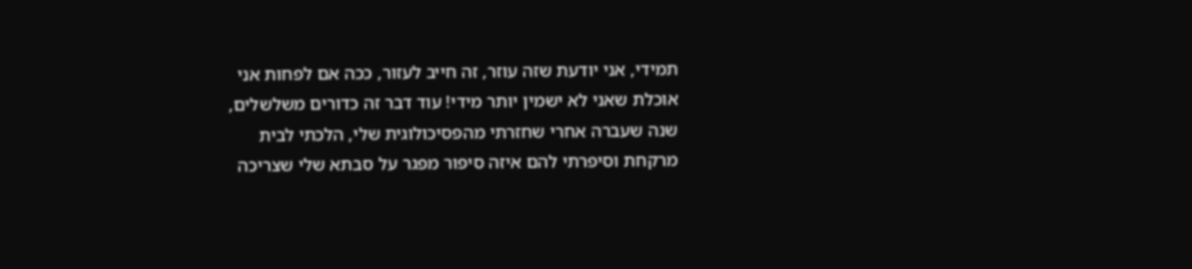תמידי, אני יודעת שזה עוזר, זה חייב לעזור, ככה אם לפחות אני אוכלת שאני לא ישמין יותר מידי! עוד דבר זה כדורים משלשלים, שנה שעברה אחרי שחזרתי מהפסיכולוגית שלי, הלכתי לבית מרקחת וסיפרתי להם איזה סיפור מפגר על סבתא שלי שצריכה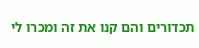תכדורים והם קנו את זה ומכרו לי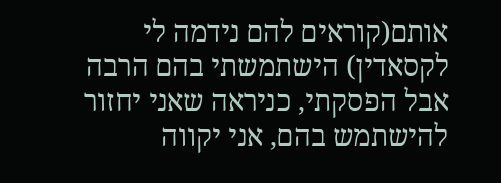אותם(קוראים להם נידמה לי לקסאדין) הישתמשתי בהם הרבה אבל הפסקתי, כניראה שאני יחזור להישתמש בהם, אני יקווה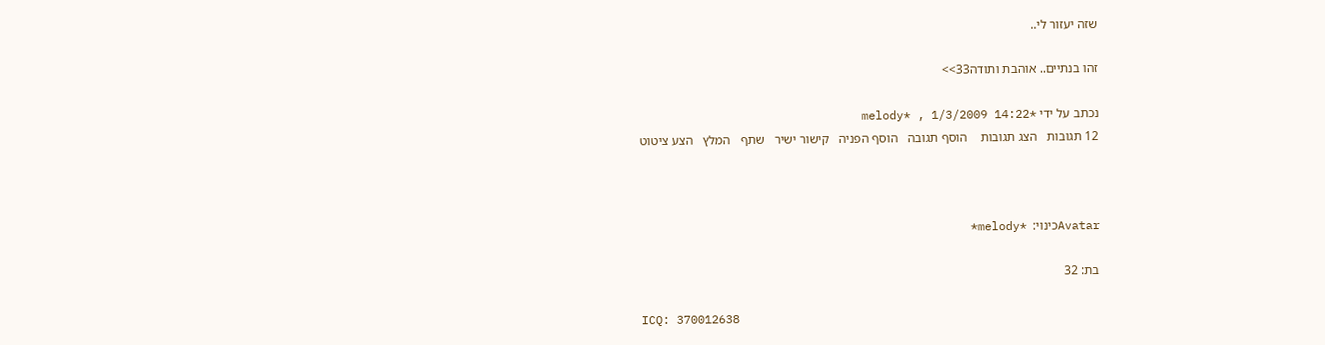שזה יעזור לי..

זהו בנתיים.. אוהבת ותודה33>>

נכתב על ידי *melody* , 1/3/2009 14:22
12 תגובות   הצג תגובות    הוסף תגובה   הוסף הפניה   קישור ישיר   שתף   המלץ   הצע ציטוט



Avatarכינוי:  *melody*

בת: 32

ICQ: 370012638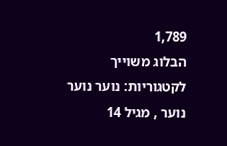1,789
הבלוג משוייך לקטגוריות: נוער נוער נוער , מגיל 14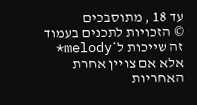עד 18 , מתוסבכים
© הזכויות לתכנים בעמוד זה שייכות ל*melody* אלא אם צויין אחרת
האחריות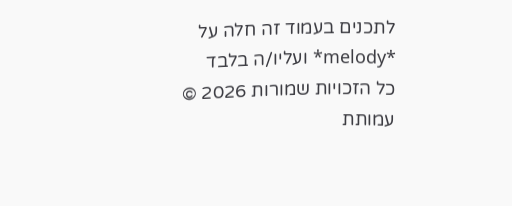לתכנים בעמוד זה חלה על *melody* ועליו/ה בלבד
כל הזכויות שמורות 2026 © עמותת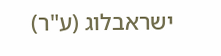ישראבלוג (ע"ר)